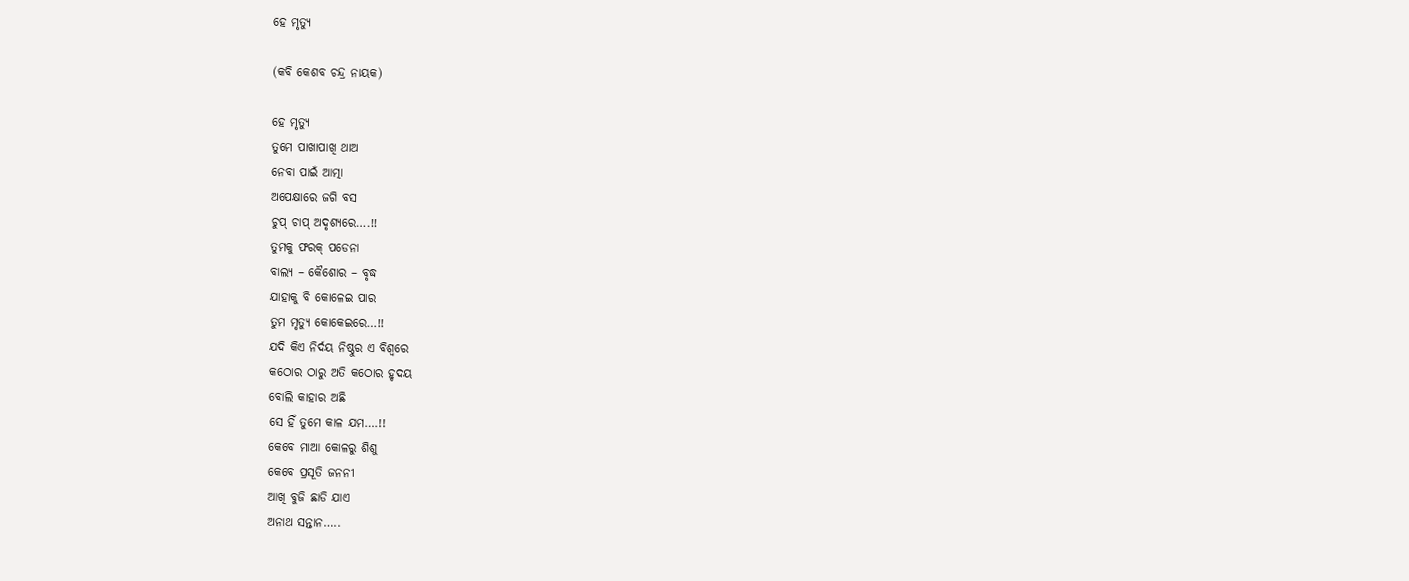ହେ ମୃତ୍ୟୁ

(କବି କେଶବ ଚନ୍ଦ୍ର ନାୟକ)

ହେ ମୃତ୍ୟୁ
ତୁମେ ପାଖାପାଖି ଥାଅ
ନେବା ପାଇଁ ଆତ୍ମା
ଅପେକ୍ଷାରେ ଜଗି ବସ
ଚୁପ୍ ଚାପ୍ ଅଦୃଶ୍ୟରେ….!!
ତୁମକୁ ଫରକ୍ ପଡେନା
ବାଲ୍ଯ – କୈଶୋର – ବୃଦ୍ଧ
ଯାହାକୁ ବି କୋଳେଇ ପାର
ତୁମ ମୃତ୍ୟୁ କୋକେଇରେ…!!
ଯଦି କିଏ ନିର୍ଦୟ ନିଷ୍ଠୁର ଏ ବିଶ୍ବରେ
କଠୋର ଠାରୁ ଅତି କଠୋର ହୃଦୟ
ବୋଲି କାହାର ଅଛି
ସେ ହିଁ ତୁମେ କାଳ ଯମ….!!
କେବେ ମାଆ କୋଳରୁ ଶିଶୁ
କେବେ ପ୍ରସୂତି ଜନନୀ
ଆଖି ବୁଜି ଛାଡି ଯାଏ
ଅନାଥ ସନ୍ତାନ…..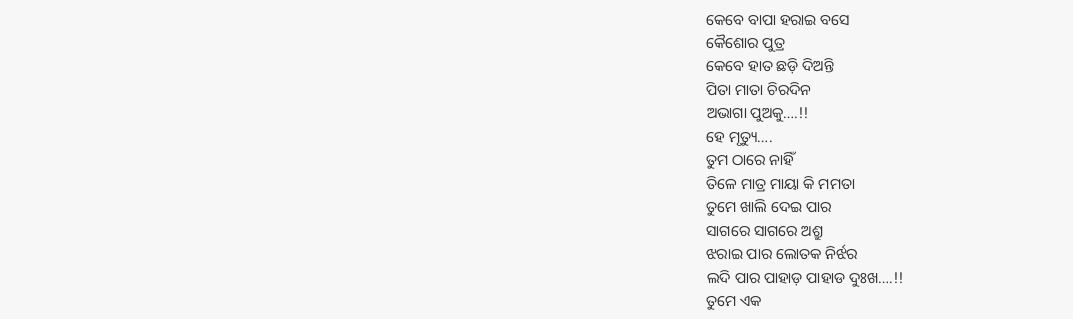କେବେ ବାପା ହରାଇ ବସେ
କୈଶୋର ପୁତ୍ର
କେବେ ହାତ ଛଡ଼ି ଦିଅନ୍ତି
ପିତା ମାତା ଚିରଦିନ
ଅଭାଗା ପୁଅକୁ….!!
ହେ ମୃତ୍ୟୁ….
ତୁମ ଠାରେ ନାହିଁ
ତିଳେ ମାତ୍ର ମାୟା କି ମମତା
ତୁମେ ଖାଲି ଦେଇ ପାର
ସାଗରେ ସାଗରେ ଅଶ୍ରୁ
ଝରାଇ ପାର ଲୋତକ ନିର୍ଝର
ଲଦି ପାର ପାହାଡ଼ ପାହାଡ ଦୁଃଖ….!!
ତୁମେ ଏକ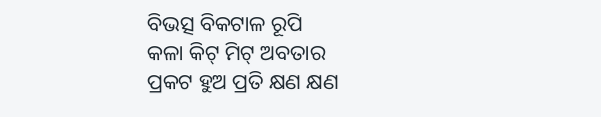ବିଭତ୍ସ ବିକଟାଳ ରୂପି
କଳା କିଟ୍ ମିଟ୍ ଅବତାର
ପ୍ରକଟ ହୁଅ ପ୍ରତି କ୍ଷଣ କ୍ଷଣ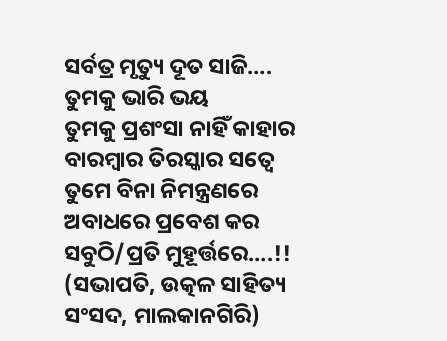ସର୍ବତ୍ର ମୃତ୍ୟୁ ଦୂତ ସାଜି….
ତୁମକୁ ଭାରି ଭୟ
ତୁମକୁ ପ୍ରଶଂସା ନାହିଁ କାହାର
ବାରମ୍ବାର ତିରସ୍କାର ସତ୍ବେ
ତୁମେ ବିନା ନିମନ୍ତ୍ରଣରେ
ଅବାଧରେ ପ୍ରବେଶ କର
ସବୁଠି/ପ୍ରତି ମୁହୂର୍ତ୍ତରେ….!!
(ସଭାପତି, ଉତ୍କଳ ସାହିତ୍ୟ ସଂସଦ, ମାଲକାନଗିରି)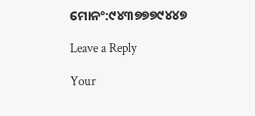ମୋନଂ:୯୪୩୭୭୭୯୪୪୭

Leave a Reply

Your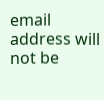email address will not be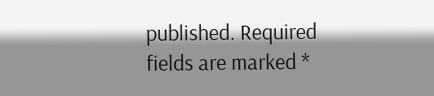published. Required fields are marked *